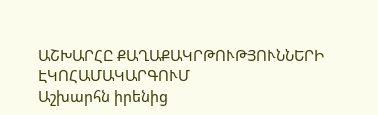ԱՇԽԱՐՀԸ ՔԱՂԱՔԱԿՐԹՈՒԹՅՈՒՆՆԵՐԻ ԷԿՈՀԱՄԱԿԱՐԳՈՒՄ
Աշխարհն իրենից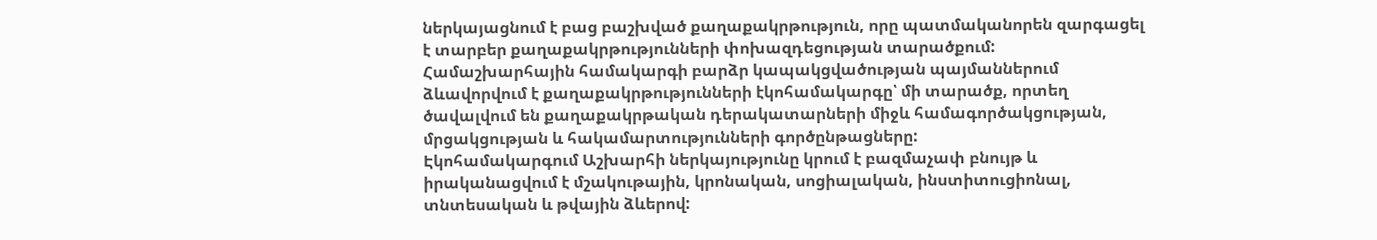ներկայացնում է բաց բաշխված քաղաքակրթություն, որը պատմականորեն զարգացել է տարբեր քաղաքակրթությունների փոխազդեցության տարածքում:
Համաշխարհային համակարգի բարձր կապակցվածության պայմաններում ձևավորվում է քաղաքակրթությունների էկոհամակարգը՝ մի տարածք, որտեղ ծավալվում են քաղաքակրթական դերակատարների միջև համագործակցության, մրցակցության և հակամարտությունների գործընթացները:
Էկոհամակարգում Աշխարհի ներկայությունը կրում է բազմաչափ բնույթ և իրականացվում է մշակութային, կրոնական, սոցիալական, ինստիտուցիոնալ, տնտեսական և թվային ձևերով: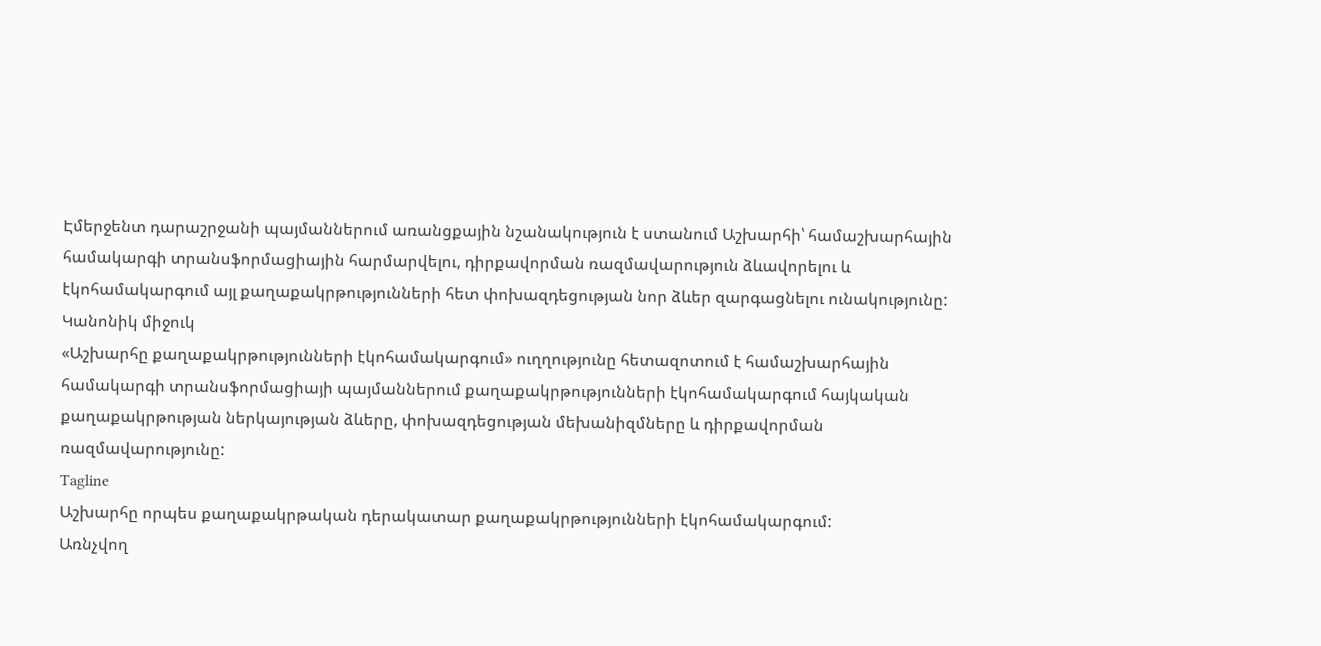Էմերջենտ դարաշրջանի պայմաններում առանցքային նշանակություն է ստանում Աշխարհի՝ համաշխարհային համակարգի տրանսֆորմացիային հարմարվելու, դիրքավորման ռազմավարություն ձևավորելու և էկոհամակարգում այլ քաղաքակրթությունների հետ փոխազդեցության նոր ձևեր զարգացնելու ունակությունը:
Կանոնիկ միջուկ
«Աշխարհը քաղաքակրթությունների էկոհամակարգում» ուղղությունը հետազոտում է համաշխարհային համակարգի տրանսֆորմացիայի պայմաններում քաղաքակրթությունների էկոհամակարգում հայկական քաղաքակրթության ներկայության ձևերը, փոխազդեցության մեխանիզմները և դիրքավորման ռազմավարությունը:
Tagline
Աշխարհը որպես քաղաքակրթական դերակատար քաղաքակրթությունների էկոհամակարգում:
Առնչվող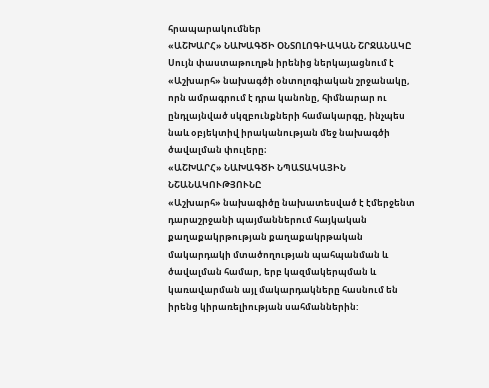հրապարակումներ
«ԱՇԽԱՐՀ» ՆԱԽԱԳԾԻ ՕՆՏՈԼՈԳԻԱԿԱՆ ՇՐՋԱՆԱԿԸ
Սույն փաստաթուղթն իրենից ներկայացնում է «Աշխարհ» նախագծի օնտոլոգիական շրջանակը, որն ամրագրում է դրա կանոնը, հիմնարար ու ընդլայնված սկզբունքների համակարգը, ինչպես նաև օբյեկտիվ իրականության մեջ նախագծի ծավալման փուլերը։
«ԱՇԽԱՐՀ» ՆԱԽԱԳԾԻ ՆՊԱՏԱԿԱՅԻՆ ՆՇԱՆԱԿՈՒԹՅՈՒՆԸ
«Աշխարհ» նախագիծը նախատեսված է էմերջենտ դարաշրջանի պայմաններում հայկական քաղաքակրթության քաղաքակրթական մակարդակի մտածողության պահպանման և ծավալման համար, երբ կազմակերպման և կառավարման այլ մակարդակները հասնում են իրենց կիրառելիության սահմաններին: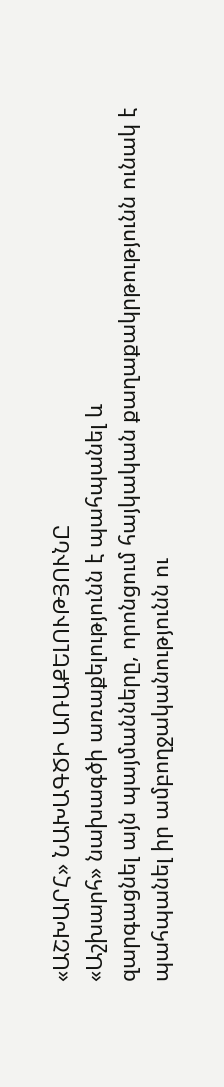«ԱՇԽԱՐՀ» ՆԱԽԱԳԾԻ ԱՌԱՔԵԼՈՒԹՅՈՒՆԸ
«Աշխարհ» նախագծի առաքելությունն է պահպանել և
զարգացնել այն պայմանները, որոնցում հայկական քաղաքակրթությունն ունակ է
պահպանել իր ամբողջականությունն ու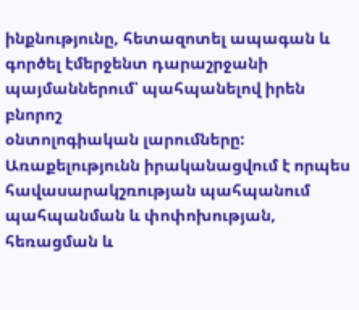ինքնությունը, հետազոտել ապագան և
գործել էմերջենտ դարաշրջանի պայմաններում՝ պահպանելով իրեն բնորոշ
օնտոլոգիական լարումները: Առաքելությունն իրականացվում է որպես
հավասարակշռության պահպանում պահպանման և փոփոխության, հեռացման և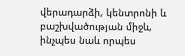վերադարձի, կենտրոնի և բաշխվածության միջև, ինչպես նաև որպես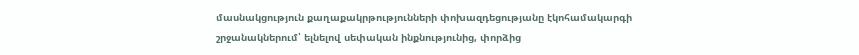մասնակցություն քաղաքակրթությունների փոխազդեցությանը էկոհամակարգի
շրջանակներում՝ ելնելով սեփական ինքնությունից, փորձից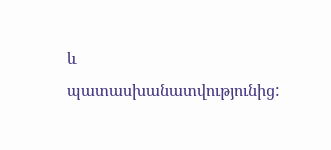և
պատասխանատվությունից: